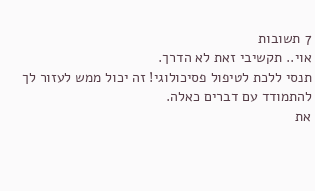7 תשובות
אוי.. תקשיבי זאת לא הדרך.
תנסי ללכת לטיפול פסיכולוגי! זה יכול ממש לעזור לך להתמודד עם דברים כאלה.
את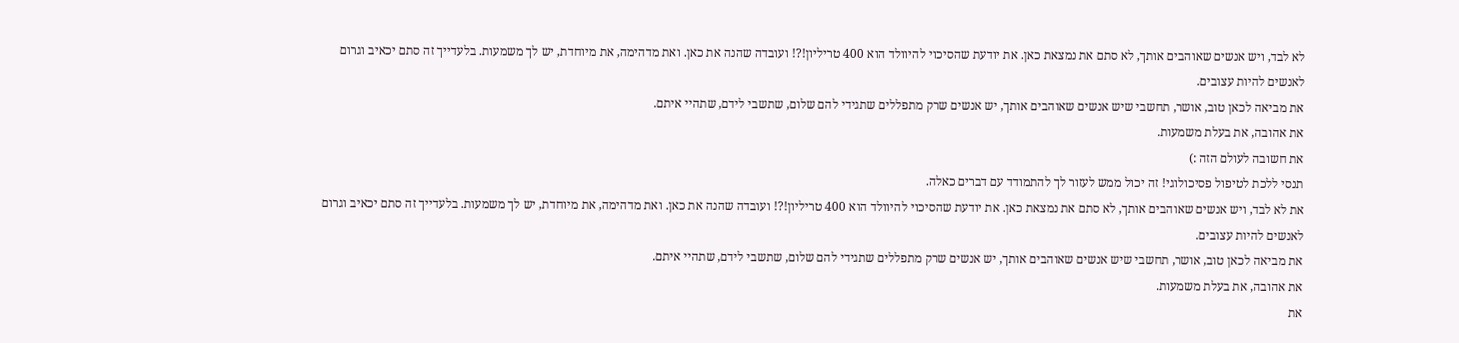לא לבד, ויש אנשים שאוהבים אותך, לא סתם את נמצאת כאן. את יודעת שהסיכוי להיוולד הוא 400 טריליון!?! ועובדה שהנה את כאן. ואת מדהימה, את מיוחדת, יש לך משמעות. בלעדייך זה סתם יכאיב וגרום לאנשים להיות עצובים.
את מביאה לכאן טוב, אושר, תחשבי שיש אנשים שאוהבים אותך, יש אנשים שרק מתפללים שתגידי להם שלום, שתשבי לידם, שתהיי איתם.
את אהובה, את בעלת משמעות.
את חשובה לעולם הזה :)
תנסי ללכת לטיפול פסיכולוגי! זה יכול ממש לעזור לך להתמודד עם דברים כאלה.
את לא לבד, ויש אנשים שאוהבים אותך, לא סתם את נמצאת כאן. את יודעת שהסיכוי להיוולד הוא 400 טריליון!?! ועובדה שהנה את כאן. ואת מדהימה, את מיוחדת, יש לך משמעות. בלעדייך זה סתם יכאיב וגרום לאנשים להיות עצובים.
את מביאה לכאן טוב, אושר, תחשבי שיש אנשים שאוהבים אותך, יש אנשים שרק מתפללים שתגידי להם שלום, שתשבי לידם, שתהיי איתם.
את אהובה, את בעלת משמעות.
את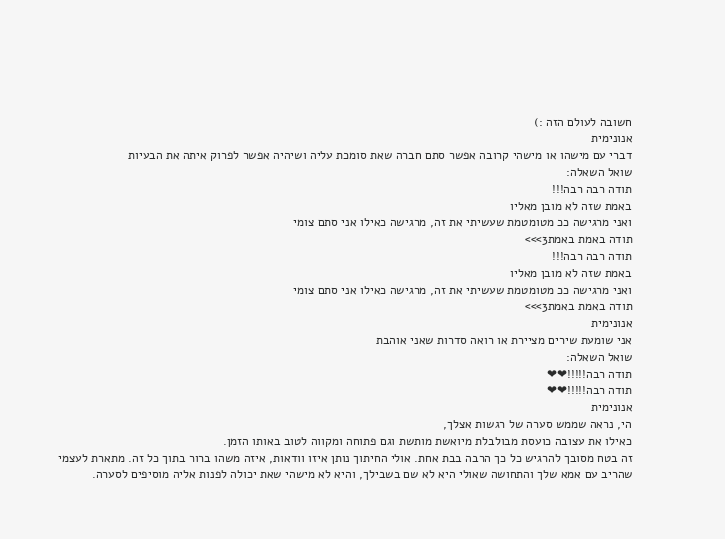חשובה לעולם הזה :)
אנונימית
דברי עם מישהו או מישהי קרובה אפשר סתם חברה שאת סומכת עליה ושיהיה אפשר לפרוק איתה את הבעיות
שואל השאלה:
תודה רבה רבה!!!
באמת שזה לא מובן מאליו
ואני מרגישה ככ מטומטמת שעשיתי את זה, מרגישה כאילו אני סתם צומי
תודה באמת באמת3>>>
תודה רבה רבה!!!
באמת שזה לא מובן מאליו
ואני מרגישה ככ מטומטמת שעשיתי את זה, מרגישה כאילו אני סתם צומי
תודה באמת באמת3>>>
אנונימית
אני שומעת שירים מציירת או רואה סדרות שאני אוהבת
שואל השאלה:
תודה רבה!!!!!❤❤
תודה רבה!!!!!❤❤
אנונימית
הי, נראה שממש סערה של רגשות אצלך,
כאילו את עצובה כועסת מבולבלת מיואשת מותשת וגם פתוחה ומקווה לטוב באותו הזמן.
זה בטח מסובך להרגיש כל כך הרבה בבת אחת. אולי החיתוך נותן איזו וודאות, איזה משהו ברור בתוך כל זה. מתארת לעצמי שהריב עם אמא שלך והתחושה שאולי היא לא שם בשבילך, והיא לא מישהי שאת יכולה לפנות אליה מוסיפים לסערה.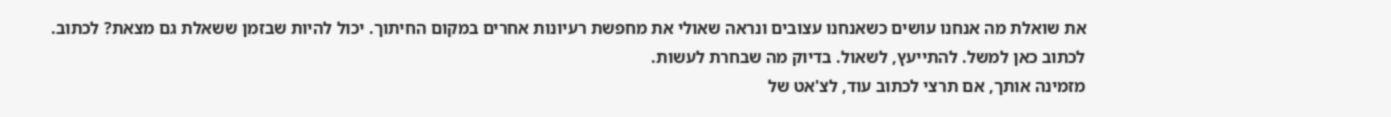את שואלת מה אנחנו עושים כשאנחנו עצובים ונראה שאולי את מחפשת רעיונות אחרים במקום החיתוך. יכול להיות שבזמן ששאלת גם מצאת? לכתוב. לכתוב כאן למשל. להתייעץ, לשאול. בדיוק מה שבחרת לעשות.
מזמינה אותך, אם תרצי לכתוב עוד, לצ'אט של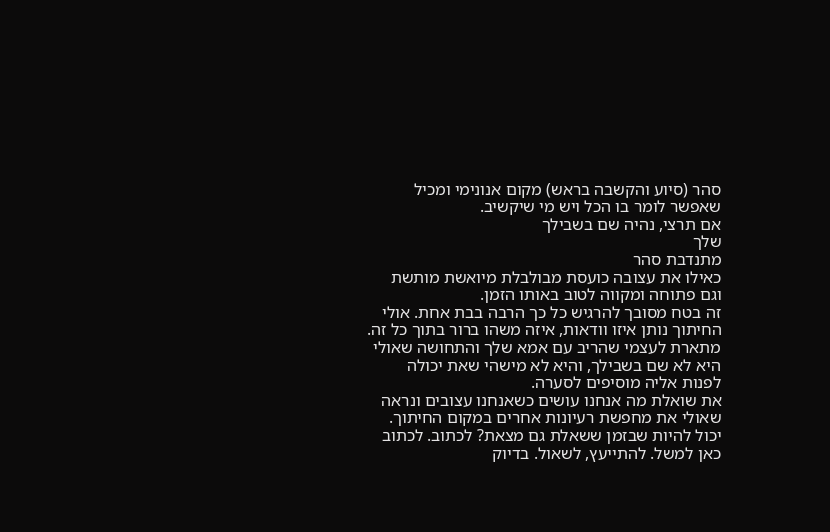סהר (סיוע והקשבה בראש) מקום אנונימי ומכיל שאפשר לומר בו הכל ויש מי שיקשיב.
אם תרצי, נהיה שם בשבילך
שלך
מתנדבת סהר
כאילו את עצובה כועסת מבולבלת מיואשת מותשת וגם פתוחה ומקווה לטוב באותו הזמן.
זה בטח מסובך להרגיש כל כך הרבה בבת אחת. אולי החיתוך נותן איזו וודאות, איזה משהו ברור בתוך כל זה. מתארת לעצמי שהריב עם אמא שלך והתחושה שאולי היא לא שם בשבילך, והיא לא מישהי שאת יכולה לפנות אליה מוסיפים לסערה.
את שואלת מה אנחנו עושים כשאנחנו עצובים ונראה שאולי את מחפשת רעיונות אחרים במקום החיתוך. יכול להיות שבזמן ששאלת גם מצאת? לכתוב. לכתוב כאן למשל. להתייעץ, לשאול. בדיוק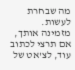מה שבחרת לעשות.
מזמינה אותך, אם תרצי לכתוב עוד, לצ'אט של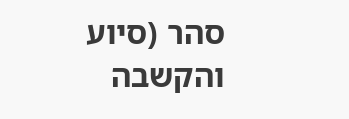סהר (סיוע והקשבה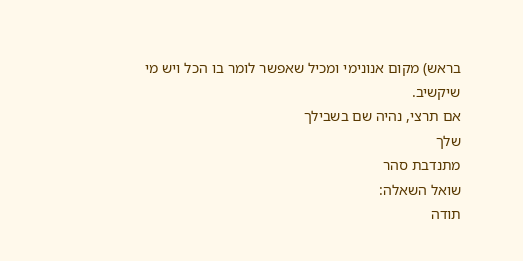בראש) מקום אנונימי ומכיל שאפשר לומר בו הכל ויש מי שיקשיב.
אם תרצי, נהיה שם בשבילך
שלך
מתנדבת סהר
שואל השאלה:
תודה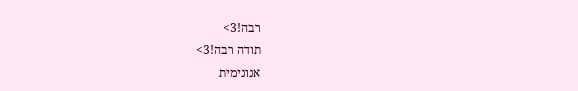רבה!3>
תודה רבה!3>
אנונימית